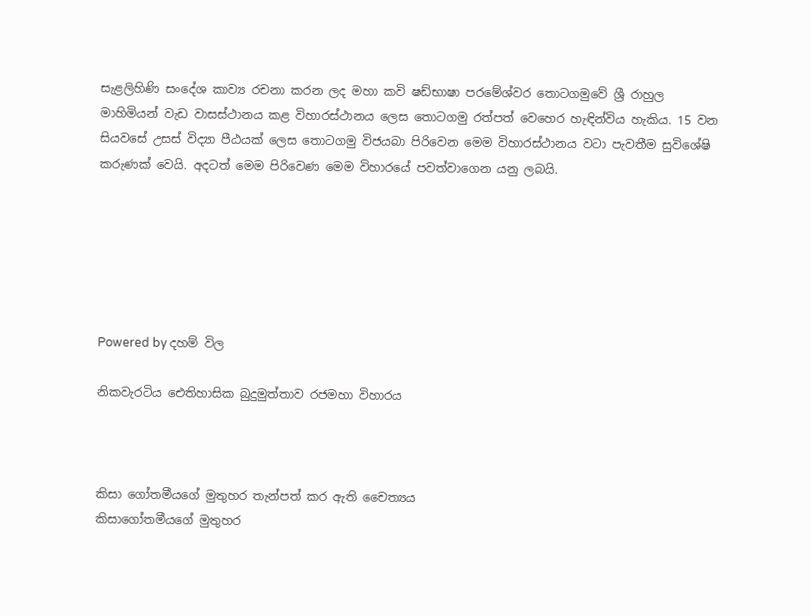සැළලිහිණි සංදේශ කාව්‍ය රචනා කරන ලද මහා කවි ෂඩ්භාෂා පරමේශ්වර තොටගමුවේ ශ්‍රී රාහුල මාහිමියන් වැඩ වාසස්ථානය කළ විහාරස්ථානය ලෙස තොටගමු රත්පත් වෙහෙර හැඳින්විය හැකිය. 15 වන සියවසේ උසස් විද්‍යා පීඨයක් ලෙස තොටගමු විජයබා පිරිවෙන මෙම විහාරස්ථානය වටා පැවතීම සුවිශේෂි කරුණක් වෙයි. අදටත් මෙම පිරිවෙණ මෙම විහාරයේ පවත්වාගෙන යනු ලබයි.






Powered by දහම් විල

නිකවැරටිය ඓතිහාසික බුදුමුත්තාව රජමහා විහාරය



කිසා ගෝතමීයගේ මුතුහර තැන්පත් කර ඇති චෛත්‍යය
කිසාගෝතමීයගේ මුතුහර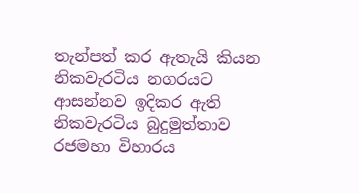තැන්පත් කර ඇතැයි කියන නිකවැරටිය නගරයට ආසන්නව ඉදිකර ඇති නිකවැරටිය බුදුමුත්තාව රජමහා විහාරය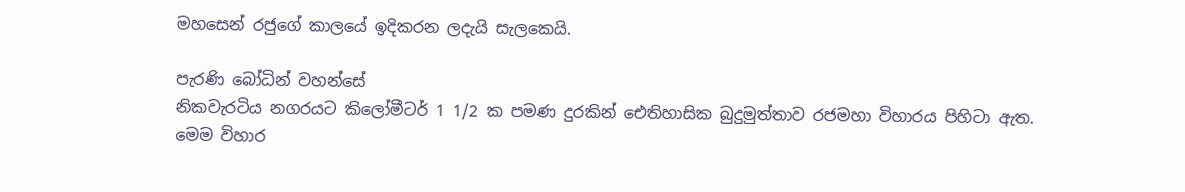මහසෙන් රජුගේ කාලයේ ඉදිකරන ලදැයි සැලකෙයි.

පැරණි බෝධින් වහන්සේ
නිකවැරටිය නගරයට කිලෝමීටර් 1 1/2 ක පමණ දුරකින් ඓතිහාසික බුදුමුත්තාව රජමහා විහාරය පිහිටා ඇත.
මෙම විහාර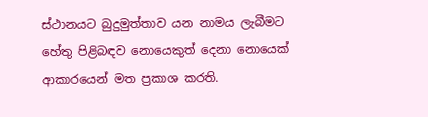ස්ථානයට බුදුමුත්තාව යන නාමය ලැබීමට හේතු පිළිබඳව නොයෙකුත් දෙනා නොයෙක් ආකාරයෙන් මත ප්‍රකාශ කරති.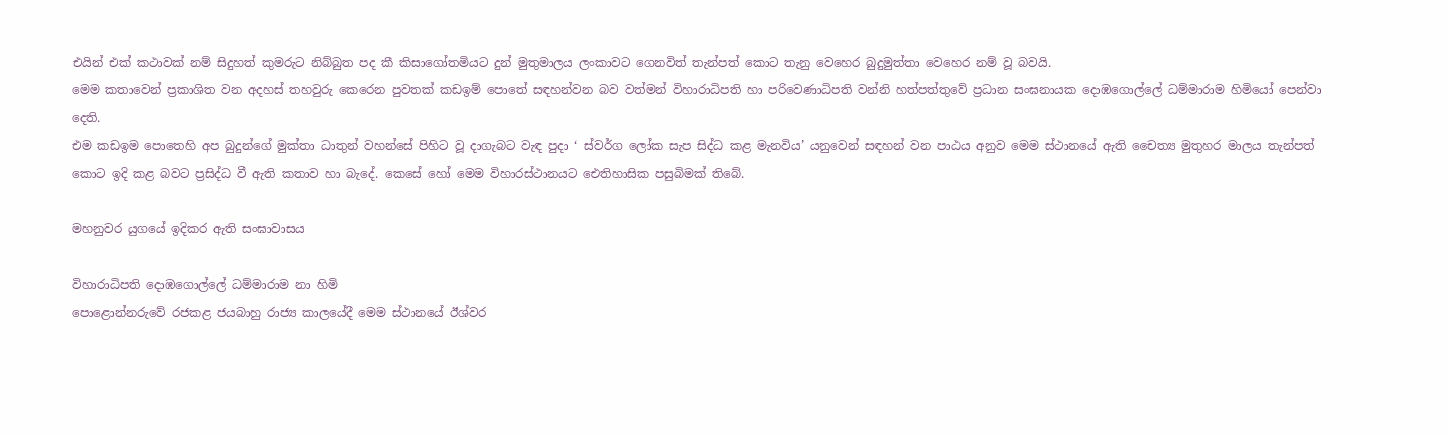එයින් එක් කථාවක් නම් සිදුහත් කුමරුට නිබ්බුත පද කී කිසාගෝතමියට දුන් මුතුමාලය ලංකාවට ගෙනවිත් තැන්පත් කොට තැනු වෙහෙර බුදුමුත්තා වෙහෙර නම් වූ බවයි.
මෙම කතාවෙන් ප්‍රකාශිත වන අදහස් තහවුරු කෙරෙන පුවතක් කඩඉම් පොතේ සඳහන්වන බව වත්මන් විහාරාධිපති හා පරිවෙණාධිපති වන්නි හත්පත්තුවේ ප්‍රධාන සංඝනායක දොඹගොල්ලේ ධම්මාරාම හිමියෝ පෙන්වා දෙති.
එම කඩඉම පොතෙහි අප බුදුන්ගේ මුක්තා ධාතුන් වහන්සේ පිහිට වූ දාගැබට වැඳ පුදා ‘ ස්වර්ග ලෝක සැප සිද්ධ කළ මැනවිය’ යනුවෙන් සඳහන් වන පාඨය අනුව මෙම ස්ථානයේ ඇති චෛත්‍ය මුතුහර මාලය තැන්පත් කොට ඉදි කළ බවට ප්‍රසිද්ධ වී ඇති කතාව හා බැදේ. කෙසේ හෝ මෙම විහාරස්ථානයට ඓතිහාසික පසුබිමක් තිබේ.

මහනුවර යුගයේ ඉදිකර ඇති සංඝාවාසය

විහාරාධිපති දොඹගොල්ලේ ධම්මාරාම නා හිමි
පොළොන්නරුවේ රජකළ ජයබාහු රාජ්‍ය කාලයේදී මෙම ස්ථානයේ ඊශ්වර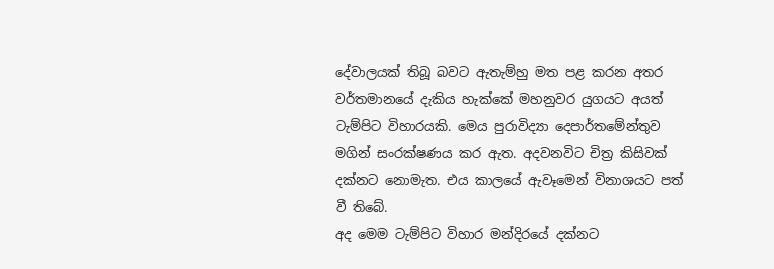දේවාලයක් තිබූ බවට ඇතැම්හු මත පළ කරන අතර වර්තමානයේ දැකිය හැක්කේ මහනුවර යුගයට අයත් ටැම්පිට විහාරයකි. මෙය පුරාවිද්‍යා දෙපාර්තමේන්තුව මගින් සංරක්ෂණය කර ඇත. අදවනවිට චිත්‍ර කිසිවක් දක්නට නොමැත. එය කාලයේ ඇවෑමෙන් විනාශයට පත් වී තිබේ.
අද මෙම ටැම්පිට විහාර මන්දිරයේ දක්නට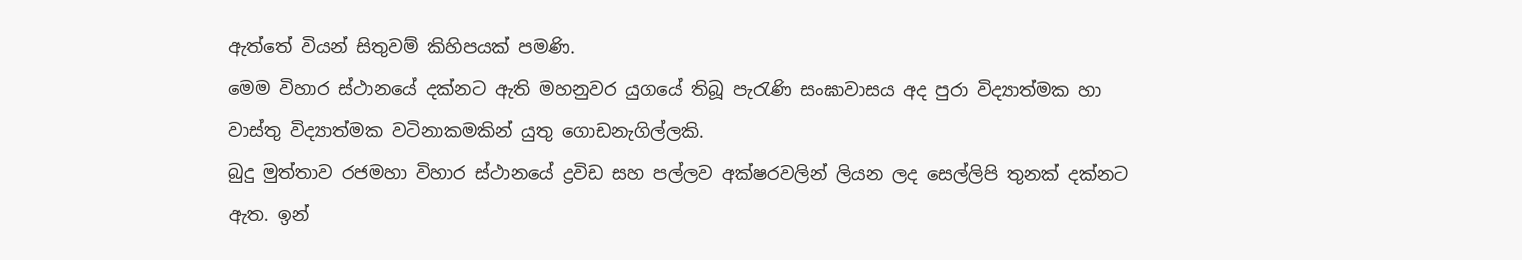ඇත්තේ වියන් සිතුවම් කිහිපයක් පමණි.
මෙම විහාර ස්ථානයේ දක්නට ඇති මහනුවර යුගයේ තිබූ පැරැණි සංඝාවාසය අද පුරා විද්‍යාත්මක හා වාස්තු විද්‍යාත්මක වටිනාකමකින් යුතු ගොඩනැගිල්ලකි.
බුදු මුත්තාව රජමහා විහාර ස්ථානයේ ද්‍රවිඩ සහ පල්ලව අක්ෂරවලින් ලියන ලද සෙල්ලිපි තුනක් දක්නට ඇත. ඉන්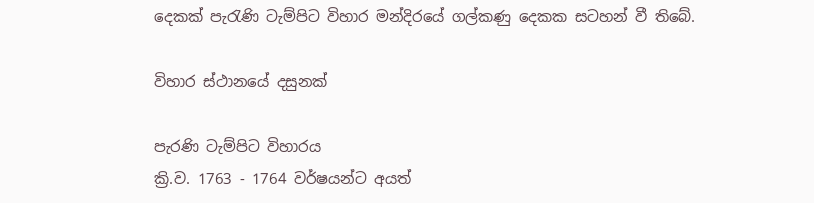දෙකක් පැරැණි ටැම්පිට විහාර මන්දිරයේ ගල්කණු දෙකක සටහන් වී තිබේ.

විහාර ස්ථානයේ දසුනක්

පැරණි ටැම්පිට විහාරය
ක්‍රි.ව. 1763 - 1764 වර්ෂයන්ට අයත්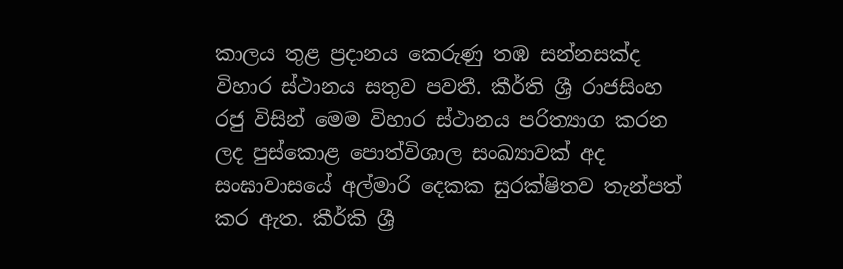කාලය තුළ ප්‍රදානය කෙරුණු තඹ සන්නසක්ද විහාර ස්ථානය සතුව පවතී. කීර්ති ශ්‍රී රාජසිංහ රජු විසින් මෙම විහාර ස්ථානය පරිත්‍යාග කරන ලද පුස්කොළ පොත්විශාල සංඛ්‍යාවක් අද සංඝාවාසයේ අල්මාරි දෙකක සුරක්ෂිතව තැන්පත් කර ඇත. කීර්කි ශ්‍රී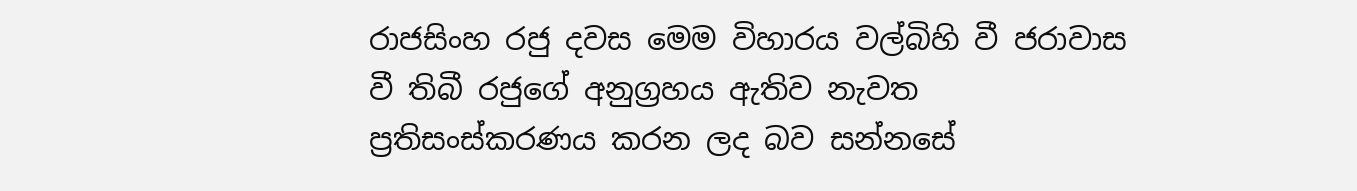රාජසිංහ රජු දවස මෙම විහාරය වල්බිහි වී ජරාවාස වී තිබී රජුගේ අනුග්‍රහය ඇතිව නැවත ප්‍රතිසංස්කරණය කරන ලද බව සන්නසේ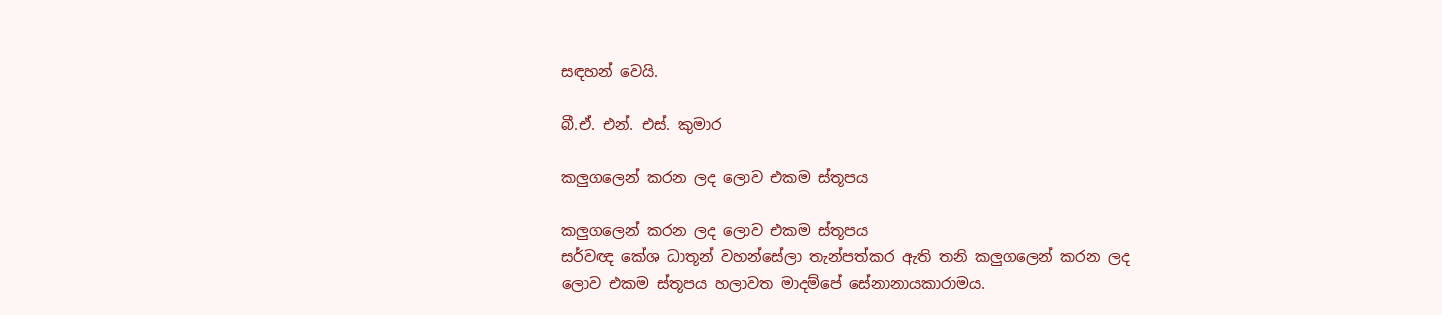සඳහන් වෙයි.

බී.ඒ. එන්. එස්. කුමාර

කලුගලෙන් කරන ලද ලොව එකම ස්තූපය

කලුගලෙන් කරන ලද ලොව එකම ස්තූපය
සර්වඥ කේශ ධාතූන් වහන්සේලා තැන්පත්කර ඇති තනි කලුගලෙන් කරන ලද ලොව එකම ස්තූපය හලාවත මාදම්පේ සේනානායකාරාමය.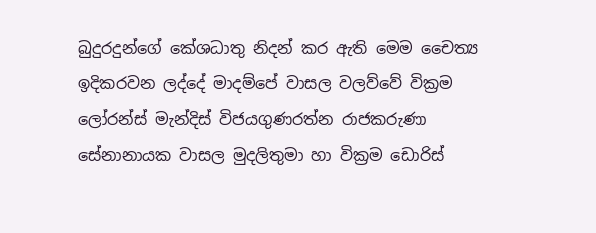බුදුරදුන්ගේ කේශධාතු නිදන් කර ඇති මෙම චෛත්‍ය ඉදිකරවන ලද්දේ මාදම්පේ වාසල වලව්වේ වික්‍රම ලෝරන්ස් මැන්දිස් විජයගුණරත්න රාජකරුණා සේනානායක වාසල මුදලිතුමා හා වික්‍රම ඩොරිස්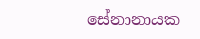සේනානායක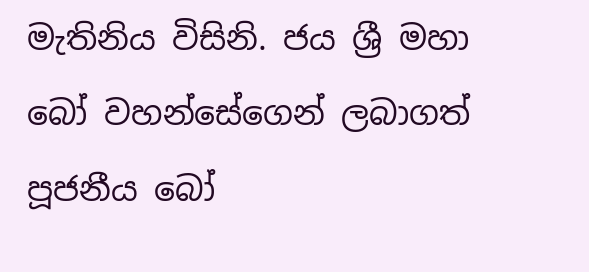මැතිනිය විසිනි. ජය ශ්‍රී මහා බෝ වහන්සේගෙන් ලබාගත් පූජනීය බෝ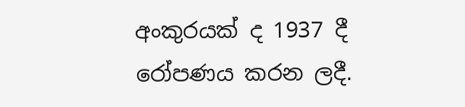අංකුරයක් ද 1937 දී රෝපණය කරන ලදී.